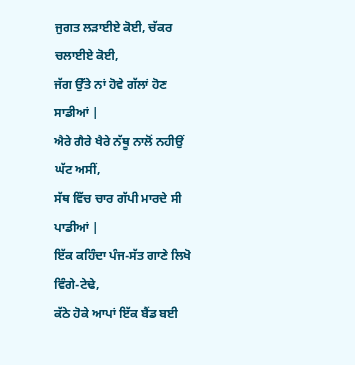ਜੁਗਤ ਲੜਾਈਏ ਕੋਈ, ਚੱਕਰ ਚਲਾਈਏ ਕੋਈ,
ਜੱਗ ਉੱਤੇ ਨਾਂ ਹੋਵੇ ਗੱਲਾਂ ਹੋਣ ਸਾਡੀਆਂ |
ਐਰੇ ਗੈਰੇ ਖੈਰੇ ਨੱਥੂ ਨਾਲੋਂ ਨਹੀਉਂ ਘੱਟ ਅਸੀਂ,
ਸੱਥ ਵਿੱਚ ਚਾਰ ਗੱਪੀ ਮਾਰਦੇ ਸੀ ਪਾਡੀਆਂ |
ਇੱਕ ਕਹਿੰਦਾ ਪੰਜ-ਸੱਤ ਗਾਣੇ ਲਿਖੋ ਵਿੰਗੇ-ਟੇਢੇ,
ਕੱਠੇ ਹੋਕੇ ਆਪਾਂ ਇੱਕ ਬੈਂਡ ਬਈ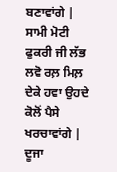ਬਣਾਵਾਂਗੇ |
ਸਾਮੀ ਮੋਟੀ ਫੁਕਰੀ ਜੀ ਲੱਭ ਲਵੋ ਰਲ਼ ਮਿਲ਼
ਦੇਕੇ ਹਵਾ ਉਹਦੇ ਕੋਲੋਂ ਪੈਸੇ ਖਰਚਾਵਾਂਗੇ |
ਦੂਜਾ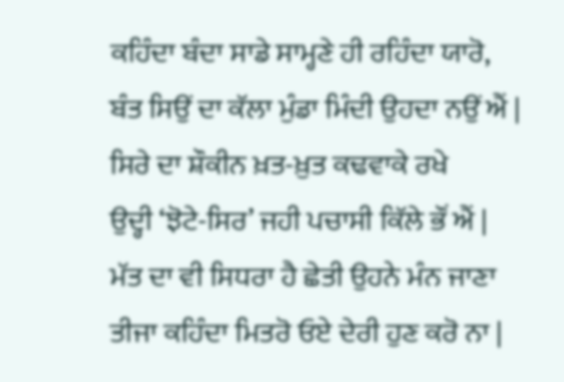ਕਹਿੰਦਾ ਬੰਦਾ ਸਾਡੇ ਸਾਮ੍ਹਣੇ ਹੀ ਰਹਿੰਦਾ ਯਾਰੋ,
ਬੰਤ ਸਿਉਂ ਦਾ ਕੱਲਾ ਮੁੰਡਾ ਮਿੰਦੀ ਉਹਦਾ ਨਉਂ ਐਂ |
ਸਿਰੇ ਦਾ ਸ਼ੌਕੀਨ ਖ਼ਤ-ਖ਼ੁਤ ਕਢਵਾਕੇ ਰਖੇ
ਉਦ੍ਹੀ ‘ਝੋਟੇ-ਸਿਰ’ ਜਹੀ ਪਚਾਸੀ ਕਿੱਲੇ ਭੌਂ ਐਂ |
ਮੱਤ ਦਾ ਵੀ ਸਿਧਰਾ ਹੈ ਛੇਤੀ ਉਹਨੇ ਮੰਨ ਜਾਣਾ
ਤੀਜਾ ਕਹਿੰਦਾ ਮਿਤਰੋ ਓਏ ਦੇਰੀ ਹੁਣ ਕਰੋ ਨਾ |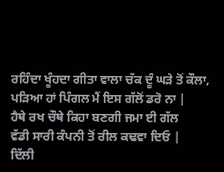ਰਹਿੰਦਾ ਖੂੰਹਦਾ ਗੀਤਾ ਵਾਲਾ ਚੱਕ ਦੂੰ ਘੜੇ ਤੋਂ ਕੌਲਾ,
ਪੜਿਆ ਹਾਂ ਪਿੰਗਲ ਮੈਂ ਇਸ ਗੱਲੋਂ ਡਰੋ ਨਾ |
ਹੈਥੇ ਰਖ ਚੌਥੇ ਕਿਹਾ ਬਣਗੀ ਜਮਾ ਈ ਗੱਲ
ਵੱਡੀ ਸਾਰੀ ਕੰਪਨੀ ਤੋਂ ਰੀਲ ਕਢਵਾ ਦਿਓ |
ਦਿੱਲੀ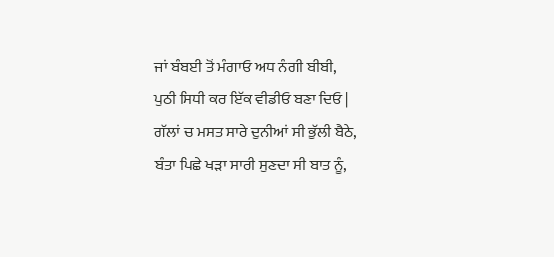ਜਾਂ ਬੰਬਈ ਤੋਂ ਮੰਗਾਓ ਅਧ ਨੰਗੀ ਬੀਬੀ,
ਪੁਠੀ ਸਿਧੀ ਕਰ ਇੱਕ ਵੀਡੀਓ ਬਣਾ ਦਿਓ |
ਗੱਲਾਂ ਚ ਮਸਤ ਸਾਰੇ ਦੁਨੀਆਂ ਸੀ ਭੁੱਲੀ ਬੈਠੇ,
ਬੰਤਾ ਪਿਛੇ ਖੜਾ ਸਾਰੀ ਸੁਣਦਾ ਸੀ ਬਾਤ ਨੂੰ,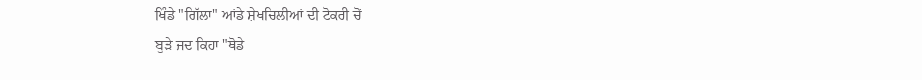ਖਿੰਡੇ "ਗਿੱਲਾ" ਆਂਡੇ ਸ਼ੇਖਚਿਲੀਆਂ ਦੀ ਟੋਕਰੀ ਚੋਂ
ਬੁੜੇ ਜਦ ਕਿਹਾ "ਥੋਡੇ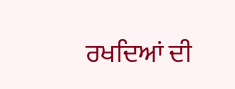ਰਖਦਿਆਂ ਦੀ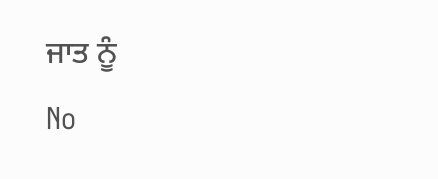ਜਾਤ ਨੂੰ
No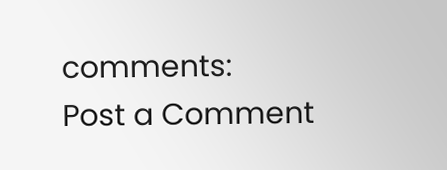comments:
Post a Comment